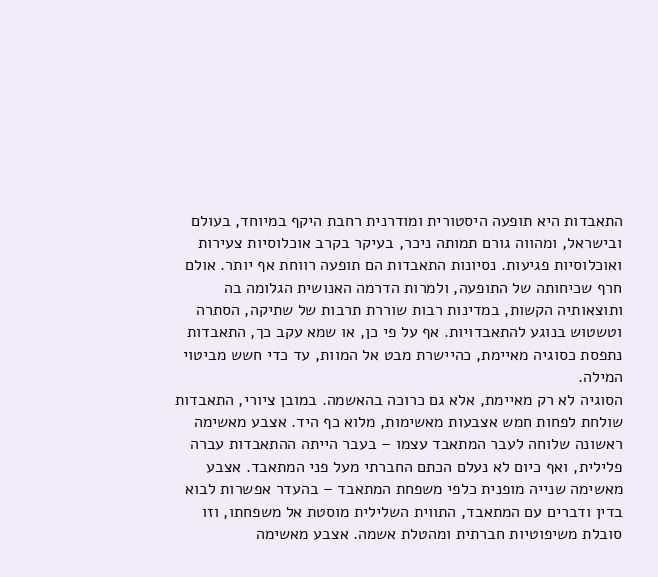התאבדות היא תופעה היסטורית ומודרנית רחבת היקף במיוחד, בעולם ובישראל, ומהווה גורם תמותה ניכר, בעיקר בקרב אוכלוסיות צעירות ואוכלוסיות פגיעות. נסיונות התאבדות הם תופעה רווחת אף יותר. אולם חרף שכיחותה של התופעה, ולמרות הדרמה האנושית הגלומה בה ותוצאותיה הקשות, במדינות רבות שוררת תרבות של שתיקה, הסתרה וטשטוש בנוגע להתאבדויות. אף על פי כן, או שמא עקב כך, התאבדות נתפסת כסוגיה מאיימת, כהיישרת מבט אל המוות, עד כדי חשש מביטוי המילה.
הסוגיה לא רק מאיימת, אלא גם כרוכה בהאשמה. במובן ציורי, התאבדות שולחת לפחות חמש אצבעות מאשימות, מלוא כף היד. אצבע מאשימה ראשונה שלוחה לעבר המתאבד עצמו – בעבר הייתה ההתאבדות עברה פלילית, ואף כיום לא נעלם הכתם החברתי מעל פני המתאבד. אצבע מאשימה שנייה מופנית כלפי משפחת המתאבד – בהעדר אפשרות לבוא בדין ודברים עם המתאבד, התווית השלילית מוסטת אל משפחתו, וזו סובלת משיפוטיות חברתית ומהטלת אשמה. אצבע מאשימה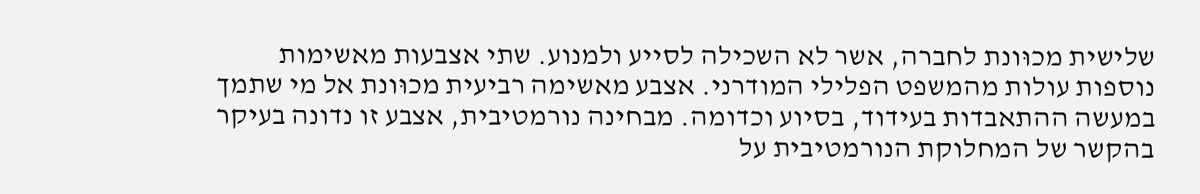שלישית מכוּונת לחברה, אשר לא השכילה לסייע ולמנוע. שתי אצבעות מאשימות נוספות עולות מהמשפט הפלילי המודרני. אצבע מאשימה רביעית מכוּונת אל מי שתמך במעשה ההתאבדות בעידוד, בסיוע וכדומה. מבחינה נורמטיבית, אצבע זו נדונה בעיקר בהקשר של המחלוקת הנורמטיבית על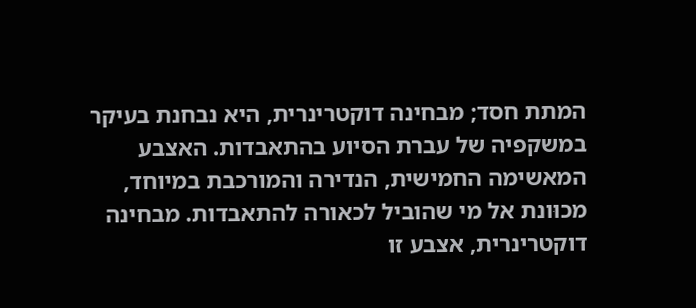המתת חסד; מבחינה דוקטרינרית, היא נבחנת בעיקר במשקפיה של עברת הסיוע בהתאבדות. האצבע המאשימה החמישית, הנדירה והמורכבת במיוחד, מכוּונת אל מי שהוביל לכאורה להתאבדות. מבחינה דוקטרינרית, אצבע זו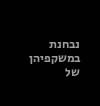נבחנת במשקפיהן של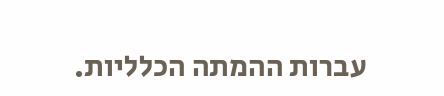עברות ההמתה הכלליות.